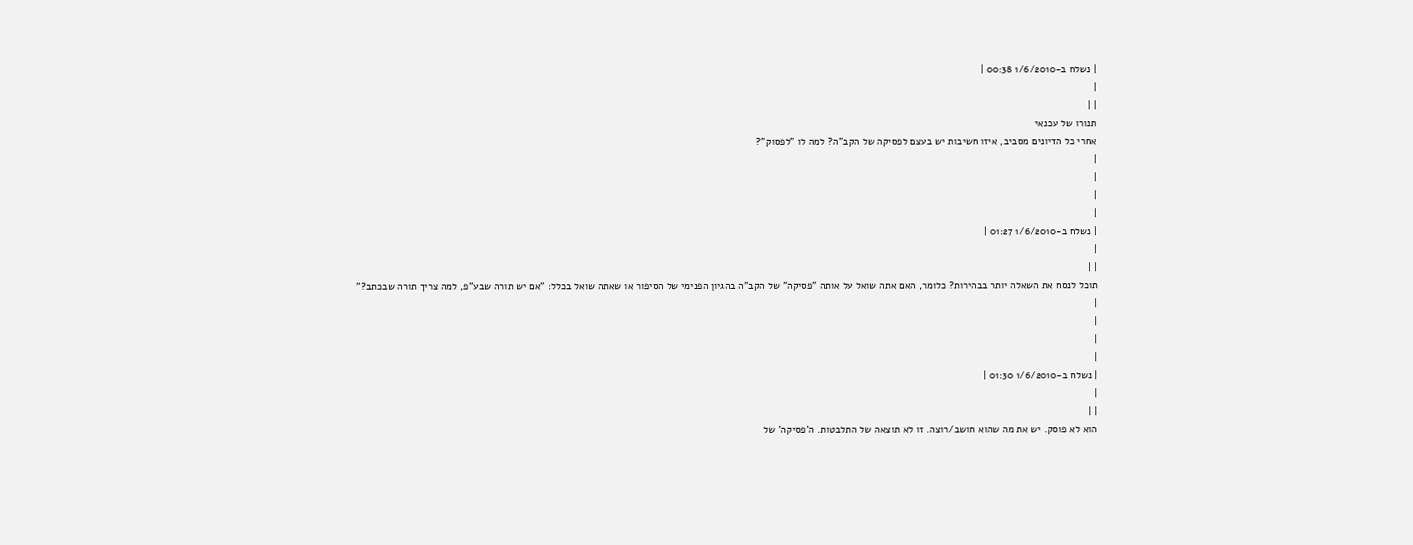| נשלח ב-1/6/2010 00:38 |
|
| |
תנורו של עכנאי
אחרי כל הדיונים מסביב, איזו חשיבות יש בעצם לפסיקה של הקב"ה? למה לו "לפסוק"?
|
|
|
|
| נשלח ב-1/6/2010 01:27 |
|
| |
תוכל לנסח את השאלה יותר בבהירות? כלומר, האם אתה שואל על אותה "פסיקה" של הקב"ה בהגיון הפנימי של הסיפור או שאתה שואל בכלל: "אם יש תורה שבע"פ, למה צריך תורה שבכתב?"
|
|
|
|
| נשלח ב-1/6/2010 01:30 |
|
| |
הוא לא פוסק. יש את מה שהוא חושב/רוצה. זו לא תוצאה של התלבטות. ה'פסיקה' של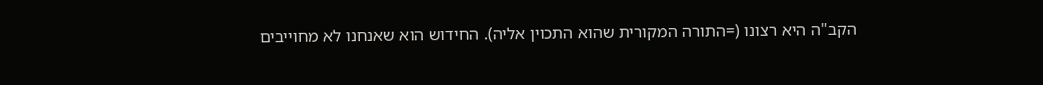הקב"ה היא רצונו (=התורה המקורית שהוא התכוין אליה). החידוש הוא שאנחנו לא מחוייבים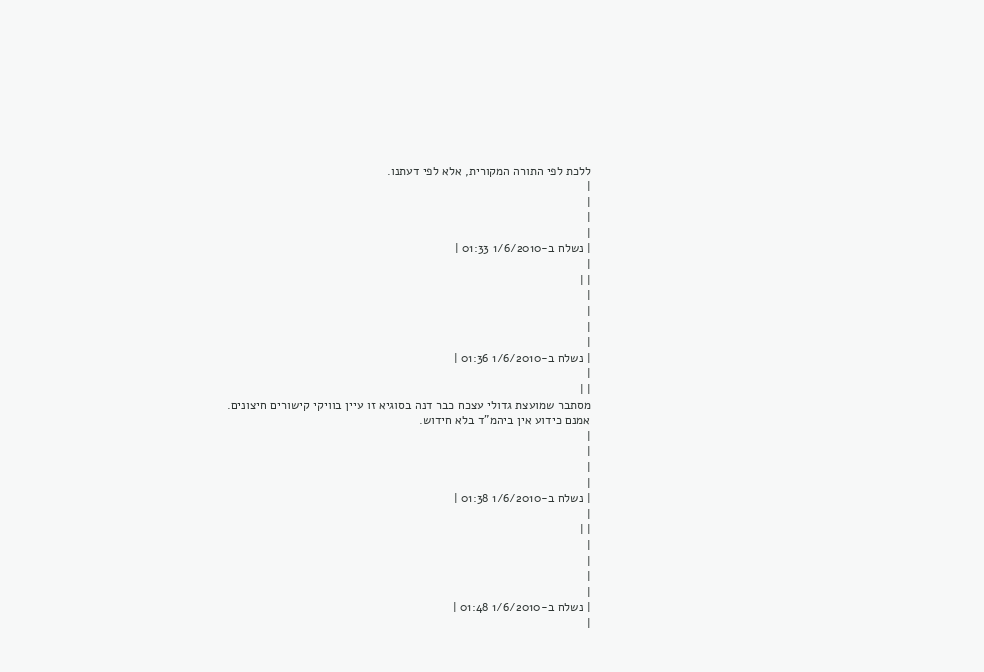ללכת לפי התורה המקורית, אלא לפי דעתנו.
|
|
|
|
| נשלח ב-1/6/2010 01:33 |
|
| |
|
|
|
|
| נשלח ב-1/6/2010 01:36 |
|
| |
מסתבר שמועצת גדולי עצכח כבר דנה בסוגיא זו עיין בוויקי קישורים חיצונים.
אמנם כידוע אין ביהמ"ד בלא חידוש.
|
|
|
|
| נשלח ב-1/6/2010 01:38 |
|
| |
|
|
|
|
| נשלח ב-1/6/2010 01:48 |
|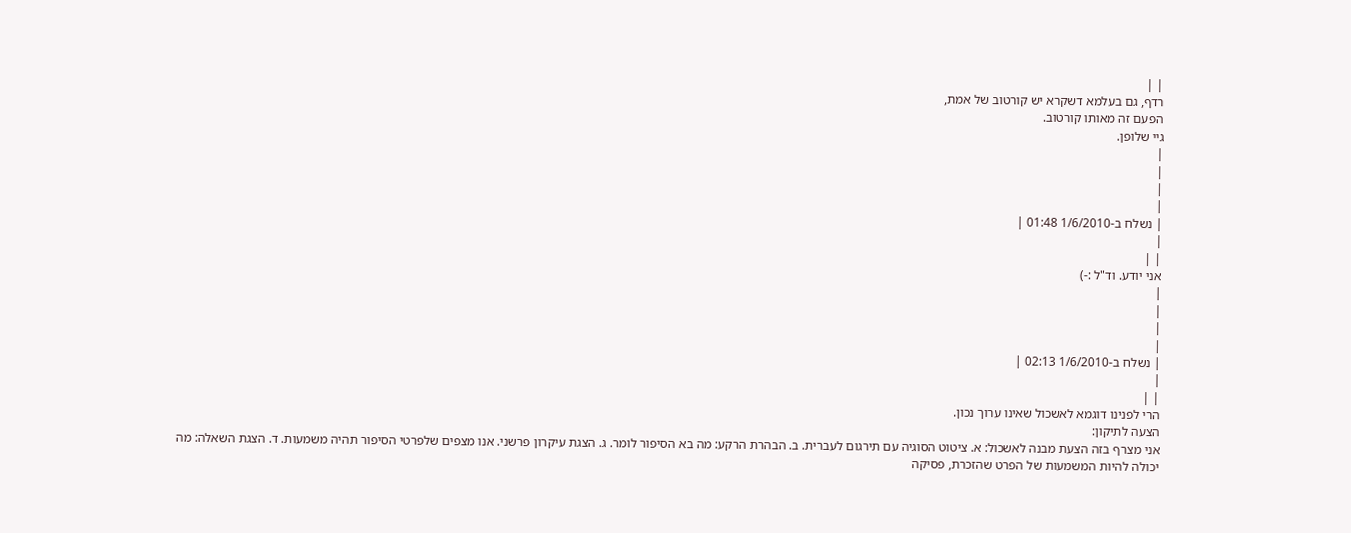| |
רדף, גם בעלמא דשקרא יש קורטוב של אמת,
הפעם זה מאותו קורטוב.
גיי שלופן.
|
|
|
|
| נשלח ב-1/6/2010 01:48 |
|
| |
אני יודע. וד"ל :-)
|
|
|
|
| נשלח ב-1/6/2010 02:13 |
|
| |
הרי לפנינו דוגמא לאשכול שאינו ערוך נכון.
הצעה לתיקון:
אני מצרף בזה הצעת מבנה לאשכול: א. ציטוט הסוגיה עם תירגום לעברית. ב. הבהרת הרקע: מה בא הסיפור לומר. ג. הצגת עיקרון פרשני. אנו מצפים שלפרטי הסיפור תהיה משמעות. ד. הצגת השאלה: מה יכולה להיות המשמעות של הפרט שהזכרת, פסיקה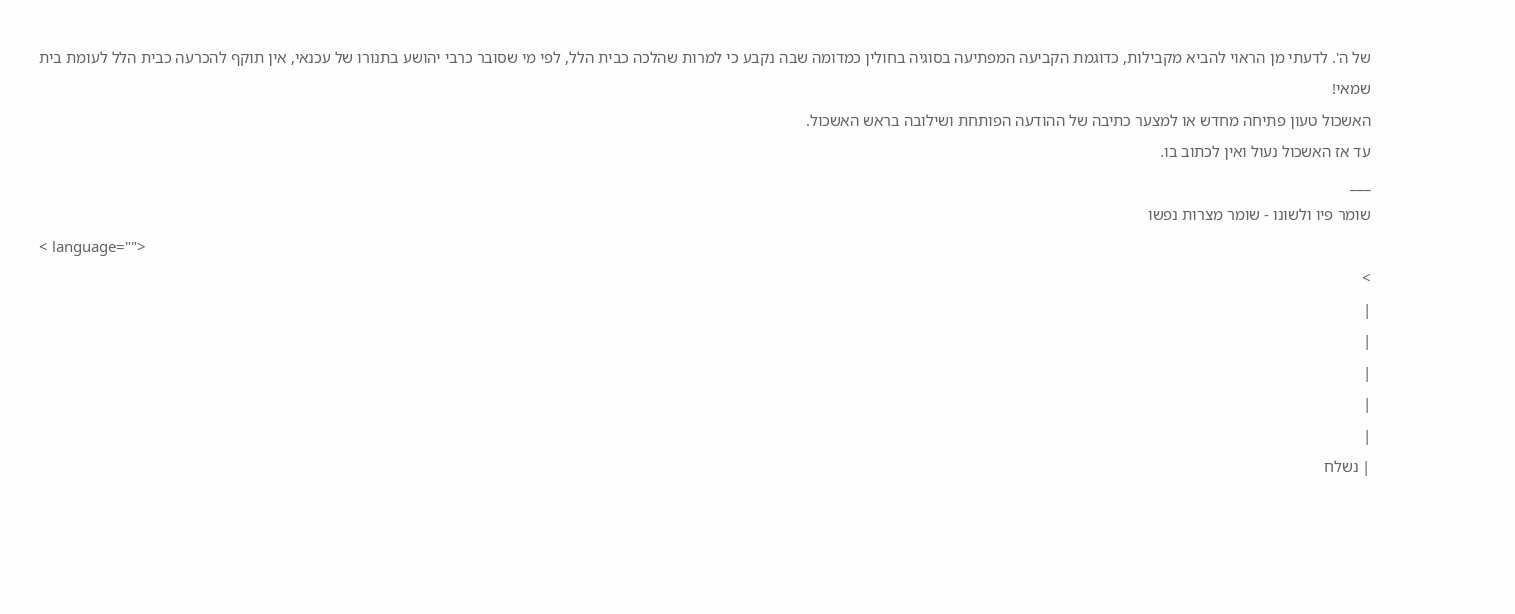של ה'. לדעתי מן הראוי להביא מקבילות, כדוגמת הקביעה המפתיעה בסוגיה בחולין כמדומה שבה נקבע כי למרות שהלכה כבית הלל, לפי מי שסובר כרבי יהושע בתנורו של עכנאי, אין תוקף להכרעה כבית הלל לעומת בית שמאי!
האשכול טעון פתיחה מחדש או למצער כתיבה של ההודעה הפותחת ושילובה בראש האשכול.
עד אז האשכול נעול ואין לכתוב בו.
___
שומר פיו ולשונו - שומר מצרות נפשו
< language="">
>
|
|
|
|
|
| נשלח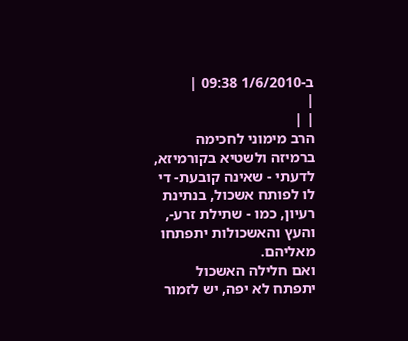ב-1/6/2010 09:38 |
|
| |
הרב מימוני לחכימה ברמיזה ולשטיא בקורמיזא,
לדעתי - שאינה קובעת- די לו לפותח אשכול, בנתינת רעיון, כמו - שתילת זרע-, והעץ והאשכולות יתפתחו מאליהם.
ואם חלילה האשכול יתפתח לא יפה, יש לזמור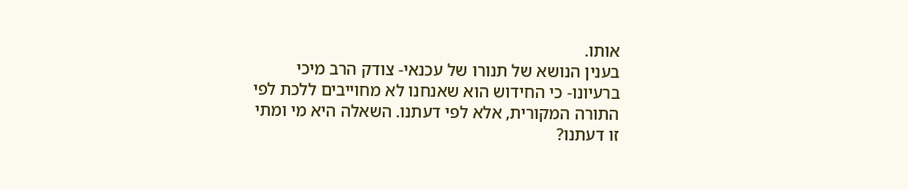אותו.
בענין הנושא של תנורו של עכנאי- צודק הרב מיכי ברעיונו- כי החידוש הוא שאנחנו לא מחוייבים ללכת לפי התורה המקורית, אלא לפי דעתנו. השאלה היא מי ומתי זו דעתנו?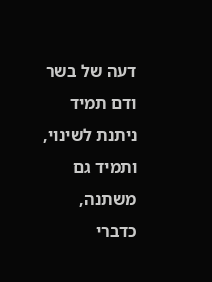דעה של בשר ודם תמיד ניתנת לשינוי, ותמיד גם משתנה,
כדברי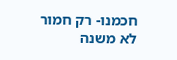חכמנו- רק חמור לא משנה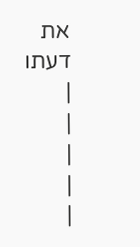את דעתו
|
|
|
|
|